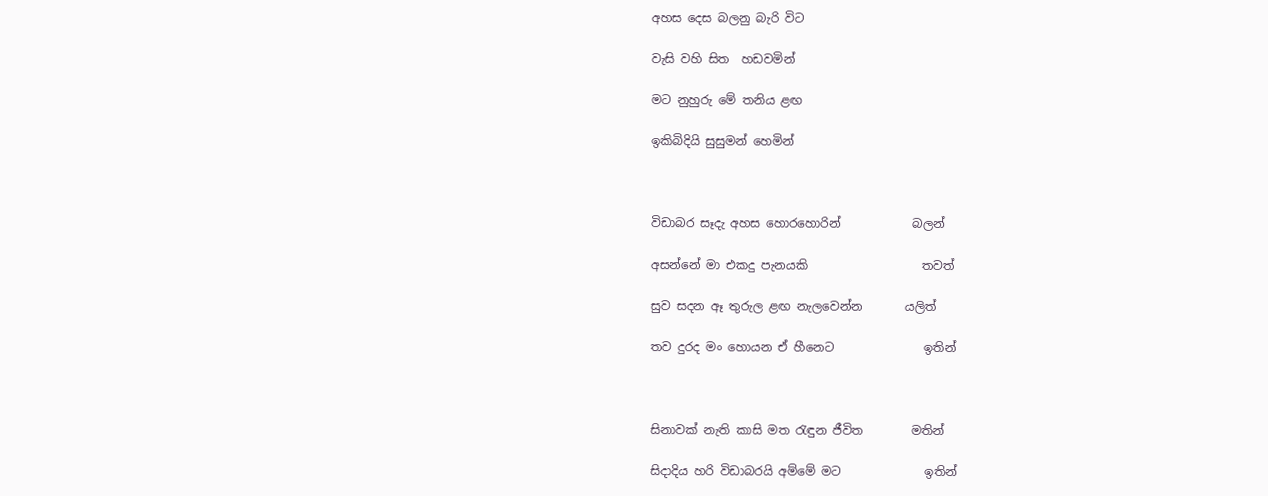අහස දෙස බලනු බැරි විට

වැසි වහි සිත  හඩවමින්

මට නුහුරු මේ තනිය ළඟ

ඉකිබිදියි සුසුමන් හෙමින්



විඩාබර සෑදැ අහස හොරහොරින්            බලන්

අසන්නේ මා එකදු පැනයකි                   තවත්

සුව සදන ඈ තුරුල ළඟ නැලවෙන්න       යලිත්

තව දුරද මං හොයන ඒ හීනෙට               ඉතින්



සිනාවක් නැති කාසි මත රැඳුන ජීවිත        මතින්

සිදාදිය හරි විඩාබරයි අම්මේ මට              ඉතින්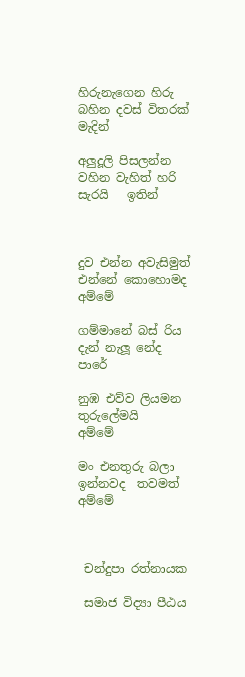හිරුනැගෙන හිරු බහින දවස් විතරක්        මැදින්

අලුදූලි පිසලන්න වහින වැහිත් හරි සැරයි   ඉතින්



දුව එන්න අවැසිමුත් එන්නේ කොහොමද    අම්මේ

ගම්මානේ බස් රිය දැන් නැලූ නේද             පාරේ

නුඹ එව්ව ලියමන තුරුලේමයි                    අම්මේ

මං එනතුරු බලා ඉන්නවද  තවමත්              අම්මේ



 චන්දුපා රත්නායක

 සමාජ විද්‍යා පීඨය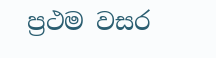ප්‍රථම වසර